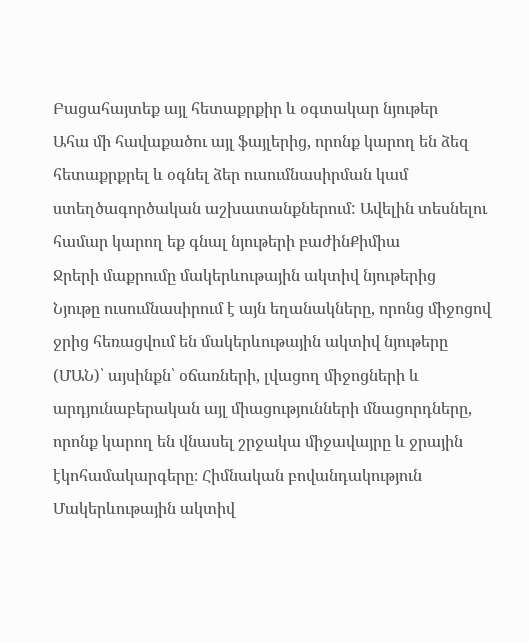Բացահայտեք այլ հետաքրքիր և օգտակար նյութեր
Ահա մի հավաքածու այլ ֆայլերից, որոնք կարող են ձեզ հետաքրքրել և օգնել ձեր ուսումնասիրման կամ ստեղծագործական աշխատանքներում: Ավելին տեսնելու համար կարող եք գնալ նյութերի բաժինՔիմիա
Ջրերի մաքրումը մակերևութային ակտիվ նյութերից
Նյութը ուսումնասիրում է այն եղանակները, որոնց միջոցով ջրից հեռացվում են մակերևութային ակտիվ նյութերը (ՄԱՆ)՝ այսինքն՝ օճառների, լվացող միջոցների և արդյունաբերական այլ միացությունների մնացորդները, որոնք կարող են վնասել շրջակա միջավայրը և ջրային էկոհամակարգերը։ Հիմնական բովանդակություն Մակերևութային ակտիվ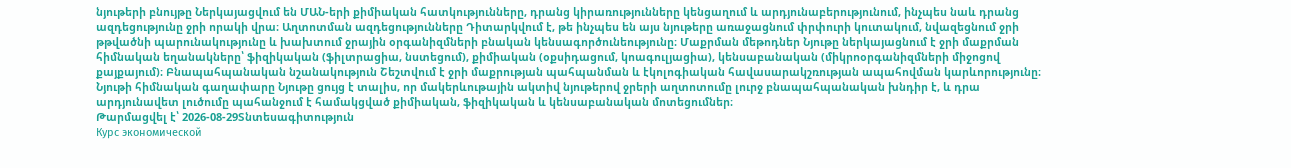նյութերի բնույթը Ներկայացվում են ՄԱՆ-երի քիմիական հատկությունները, դրանց կիրառությունները կենցաղում և արդյունաբերությունում, ինչպես նաև դրանց ազդեցությունը ջրի որակի վրա։ Աղտոտման ազդեցությունները Դիտարկվում է, թե ինչպես են այս նյութերը առաջացնում փրփուրի կուտակում, նվազեցնում ջրի թթվածնի պարունակությունը և խախտում ջրային օրգանիզմների բնական կենսագործունեությունը։ Մաքրման մեթոդներ Նյութը ներկայացնում է ջրի մաքրման հիմնական եղանակները՝ ֆիզիկական (ֆիլտրացիա, նստեցում), քիմիական (օքսիդացում, կոագուլյացիա), կենսաբանական (միկրոօրգանիզմների միջոցով քայքայում)։ Բնապահպանական նշանակություն Շեշտվում է ջրի մաքրության պահպանման և էկոլոգիական հավասարակշռության ապահովման կարևորությունը։ Նյութի հիմնական գաղափարը Նյութը ցույց է տալիս, որ մակերևութային ակտիվ նյութերով ջրերի աղտոտումը լուրջ բնապահպանական խնդիր է, և դրա արդյունավետ լուծումը պահանջում է համակցված քիմիական, ֆիզիկական և կենսաբանական մոտեցումներ։
Թարմացվել է՝ 2026-08-29Տնտեսագիտություն
Курс экономической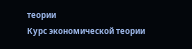теории
Курс экономической теории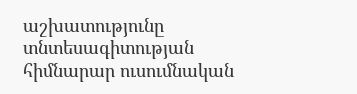աշխատությունը տնտեսագիտության հիմնարար ուսումնական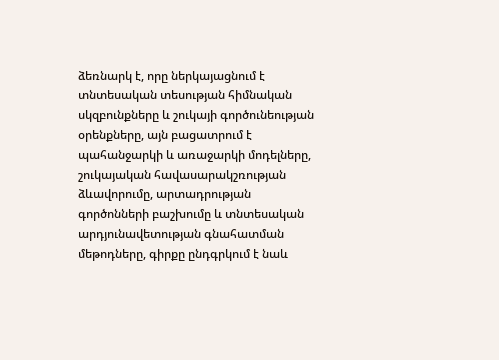ձեռնարկ է, որը ներկայացնում է տնտեսական տեսության հիմնական սկզբունքները և շուկայի գործունեության օրենքները, այն բացատրում է պահանջարկի և առաջարկի մոդելները, շուկայական հավասարակշռության ձևավորումը, արտադրության գործոնների բաշխումը և տնտեսական արդյունավետության գնահատման մեթոդները, գիրքը ընդգրկում է նաև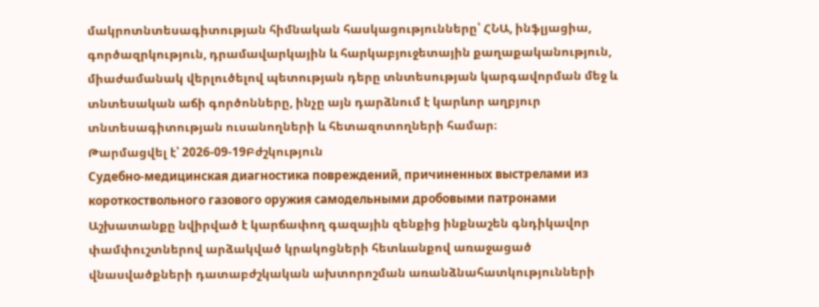մակրոտնտեսագիտության հիմնական հասկացությունները՝ ՀՆԱ, ինֆլյացիա, գործազրկություն, դրամավարկային և հարկաբյուջետային քաղաքականություն, միաժամանակ վերլուծելով պետության դերը տնտեսության կարգավորման մեջ և տնտեսական աճի գործոնները, ինչը այն դարձնում է կարևոր աղբյուր տնտեսագիտության ուսանողների և հետազոտողների համար։
Թարմացվել է՝ 2026-09-19Բժշկություն
Судебно-медицинская диагностика повреждений, причиненных выстрелами из короткоствольного газового оружия самодельными дробовыми патронами
Աշխատանքը նվիրված է կարճափող գազային զենքից ինքնաշեն գնդիկավոր փամփուշտներով արձակված կրակոցների հետևանքով առաջացած վնասվածքների դատաբժշկական ախտորոշման առանձնահատկությունների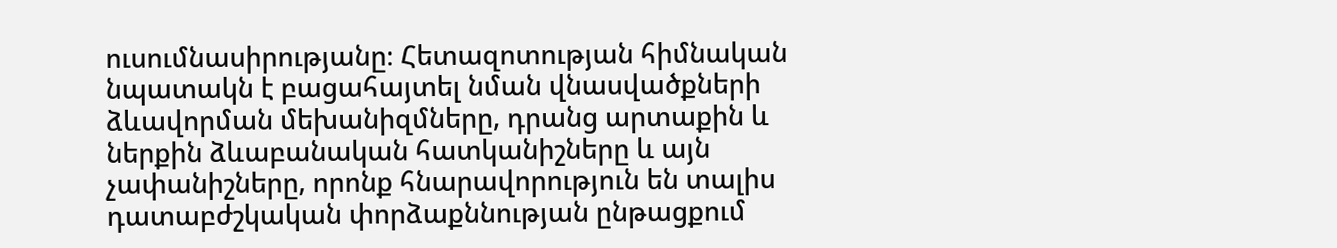ուսումնասիրությանը։ Հետազոտության հիմնական նպատակն է բացահայտել նման վնասվածքների ձևավորման մեխանիզմները, դրանց արտաքին և ներքին ձևաբանական հատկանիշները և այն չափանիշները, որոնք հնարավորություն են տալիս դատաբժշկական փորձաքննության ընթացքում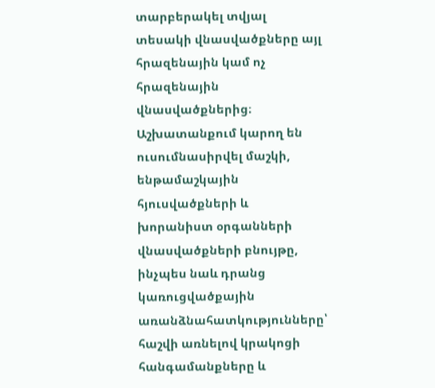տարբերակել տվյալ տեսակի վնասվածքները այլ հրազենային կամ ոչ հրազենային վնասվածքներից։ Աշխատանքում կարող են ուսումնասիրվել մաշկի, ենթամաշկային հյուսվածքների և խորանիստ օրգանների վնասվածքների բնույթը, ինչպես նաև դրանց կառուցվածքային առանձնահատկությունները՝ հաշվի առնելով կրակոցի հանգամանքները և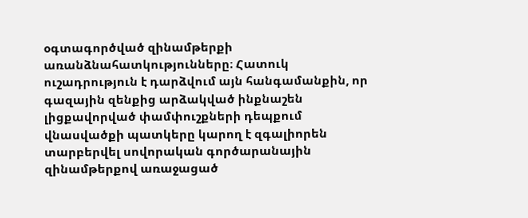օգտագործված զինամթերքի առանձնահատկությունները։ Հատուկ ուշադրություն է դարձվում այն հանգամանքին, որ գազային զենքից արձակված ինքնաշեն լիցքավորված փամփուշքների դեպքում վնասվածքի պատկերը կարող է զգալիորեն տարբերվել սովորական գործարանային զինամթերքով առաջացած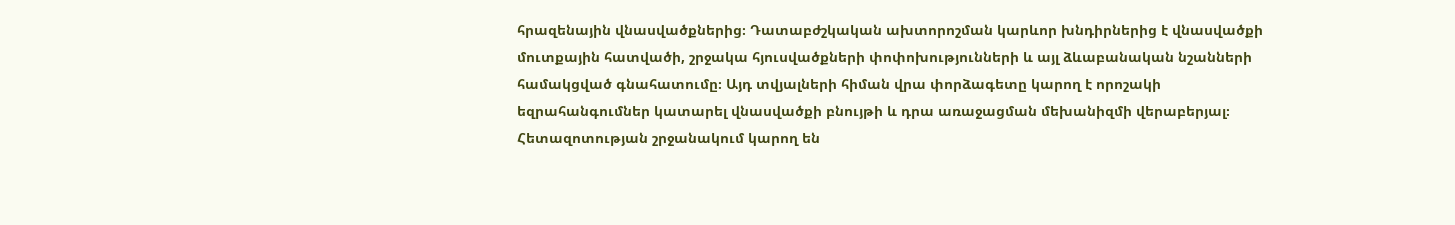հրազենային վնասվածքներից։ Դատաբժշկական ախտորոշման կարևոր խնդիրներից է վնասվածքի մուտքային հատվածի, շրջակա հյուսվածքների փոփոխությունների և այլ ձևաբանական նշանների համակցված գնահատումը։ Այդ տվյալների հիման վրա փորձագետը կարող է որոշակի եզրահանգումներ կատարել վնասվածքի բնույթի և դրա առաջացման մեխանիզմի վերաբերյալ։ Հետազոտության շրջանակում կարող են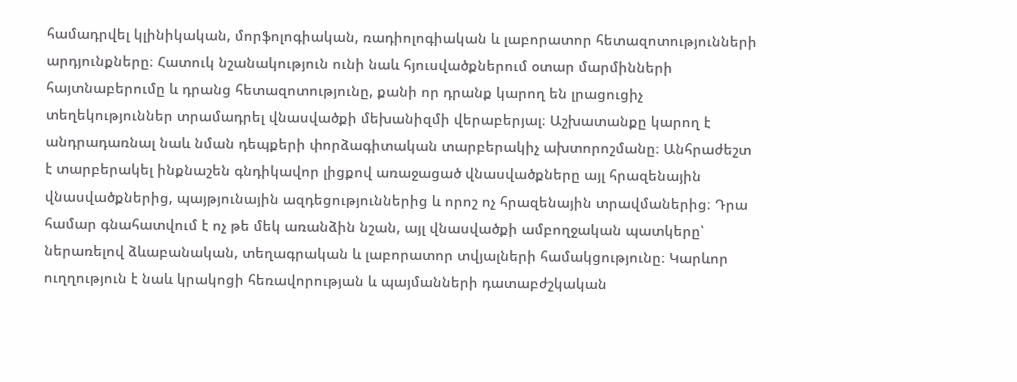համադրվել կլինիկական, մորֆոլոգիական, ռադիոլոգիական և լաբորատոր հետազոտությունների արդյունքները։ Հատուկ նշանակություն ունի նաև հյուսվածքներում օտար մարմինների հայտնաբերումը և դրանց հետազոտությունը, քանի որ դրանք կարող են լրացուցիչ տեղեկություններ տրամադրել վնասվածքի մեխանիզմի վերաբերյալ։ Աշխատանքը կարող է անդրադառնալ նաև նման դեպքերի փորձագիտական տարբերակիչ ախտորոշմանը։ Անհրաժեշտ է տարբերակել ինքնաշեն գնդիկավոր լիցքով առաջացած վնասվածքները այլ հրազենային վնասվածքներից, պայթյունային ազդեցություններից և որոշ ոչ հրազենային տրավմաներից։ Դրա համար գնահատվում է ոչ թե մեկ առանձին նշան, այլ վնասվածքի ամբողջական պատկերը՝ ներառելով ձևաբանական, տեղագրական և լաբորատոր տվյալների համակցությունը։ Կարևոր ուղղություն է նաև կրակոցի հեռավորության և պայմանների դատաբժշկական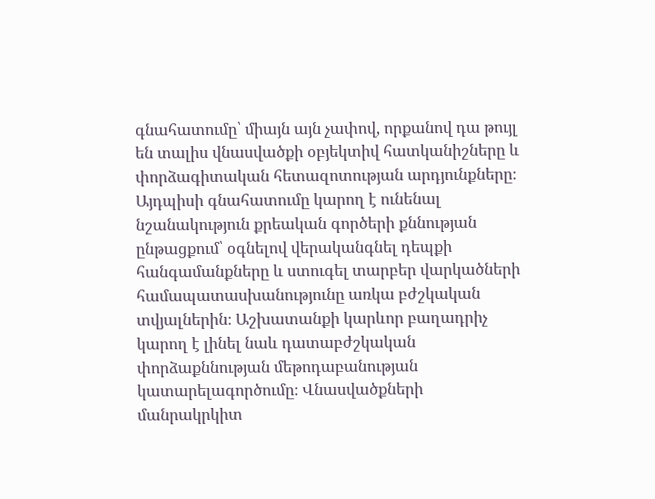գնահատումը՝ միայն այն չափով, որքանով դա թույլ են տալիս վնասվածքի օբյեկտիվ հատկանիշները և փորձագիտական հետազոտության արդյունքները։ Այդպիսի գնահատումը կարող է ունենալ նշանակություն քրեական գործերի քննության ընթացքում՝ օգնելով վերականգնել դեպքի հանգամանքները և ստուգել տարբեր վարկածների համապատասխանությունը առկա բժշկական տվյալներին։ Աշխատանքի կարևոր բաղադրիչ կարող է լինել նաև դատաբժշկական փորձաքննության մեթոդաբանության կատարելագործումը։ Վնասվածքների մանրակրկիտ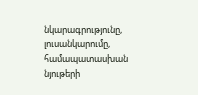նկարագրությունը, լուսանկարումը, համապատասխան նյութերի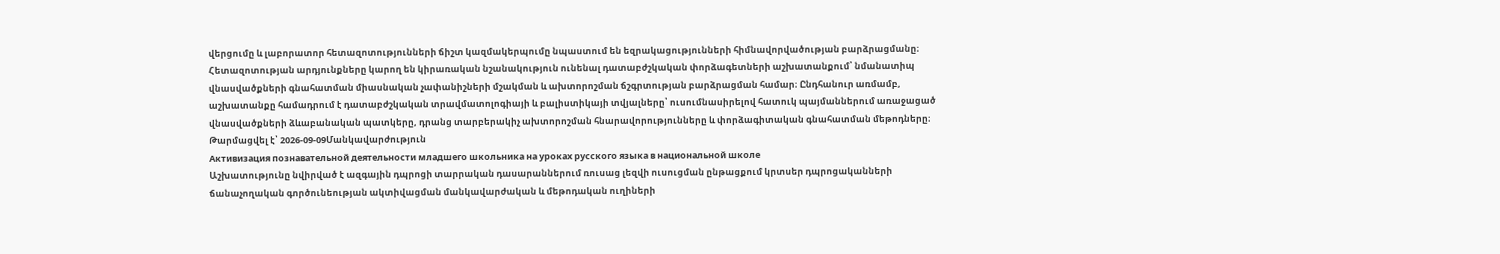վերցումը և լաբորատոր հետազոտությունների ճիշտ կազմակերպումը նպաստում են եզրակացությունների հիմնավորվածության բարձրացմանը։ Հետազոտության արդյունքները կարող են կիրառական նշանակություն ունենալ դատաբժշկական փորձագետների աշխատանքում՝ նմանատիպ վնասվածքների գնահատման միասնական չափանիշների մշակման և ախտորոշման ճշգրտության բարձրացման համար։ Ընդհանուր առմամբ, աշխատանքը համադրում է դատաբժշկական տրավմատոլոգիայի և բալիստիկայի տվյալները՝ ուսումնասիրելով հատուկ պայմաններում առաջացած վնասվածքների ձևաբանական պատկերը, դրանց տարբերակիչ ախտորոշման հնարավորությունները և փորձագիտական գնահատման մեթոդները։
Թարմացվել է՝ 2026-09-09Մանկավարժություն
Активизация познавательной деятельности младшего школьника на уроках русского языка в национальной школе
Աշխատությունը նվիրված է ազգային դպրոցի տարրական դասարաններում ռուսաց լեզվի ուսուցման ընթացքում կրտսեր դպրոցականների ճանաչողական գործունեության ակտիվացման մանկավարժական և մեթոդական ուղիների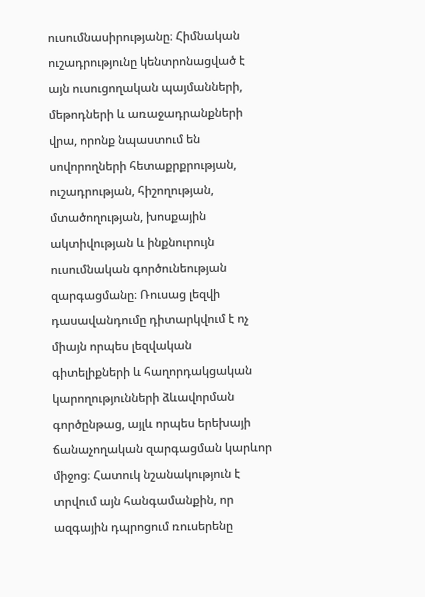ուսումնասիրությանը։ Հիմնական ուշադրությունը կենտրոնացված է այն ուսուցողական պայմանների, մեթոդների և առաջադրանքների վրա, որոնք նպաստում են սովորողների հետաքրքրության, ուշադրության, հիշողության, մտածողության, խոսքային ակտիվության և ինքնուրույն ուսումնական գործունեության զարգացմանը։ Ռուսաց լեզվի դասավանդումը դիտարկվում է ոչ միայն որպես լեզվական գիտելիքների և հաղորդակցական կարողությունների ձևավորման գործընթաց, այլև որպես երեխայի ճանաչողական զարգացման կարևոր միջոց։ Հատուկ նշանակություն է տրվում այն հանգամանքին, որ ազգային դպրոցում ռուսերենը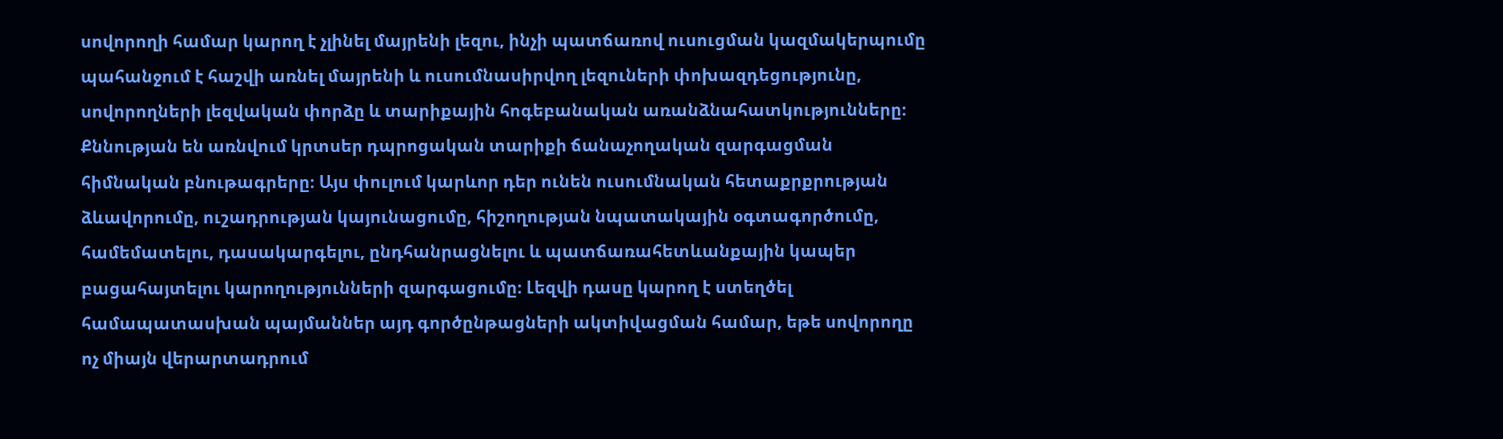սովորողի համար կարող է չլինել մայրենի լեզու, ինչի պատճառով ուսուցման կազմակերպումը պահանջում է հաշվի առնել մայրենի և ուսումնասիրվող լեզուների փոխազդեցությունը, սովորողների լեզվական փորձը և տարիքային հոգեբանական առանձնահատկությունները։ Քննության են առնվում կրտսեր դպրոցական տարիքի ճանաչողական զարգացման հիմնական բնութագրերը։ Այս փուլում կարևոր դեր ունեն ուսումնական հետաքրքրության ձևավորումը, ուշադրության կայունացումը, հիշողության նպատակային օգտագործումը, համեմատելու, դասակարգելու, ընդհանրացնելու և պատճառահետևանքային կապեր բացահայտելու կարողությունների զարգացումը։ Լեզվի դասը կարող է ստեղծել համապատասխան պայմաններ այդ գործընթացների ակտիվացման համար, եթե սովորողը ոչ միայն վերարտադրում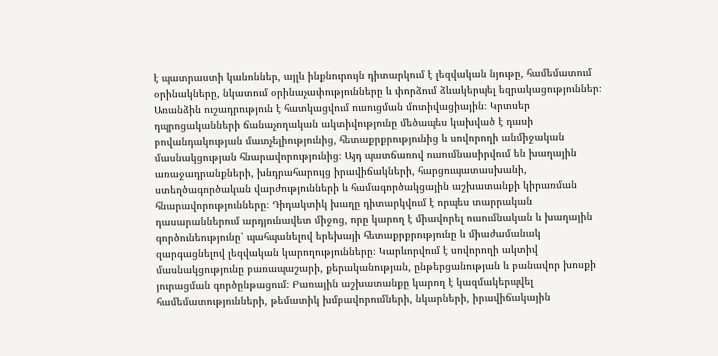է պատրաստի կանոններ, այլև ինքնուրույն դիտարկում է լեզվական նյութը, համեմատում օրինակները, նկատում օրինաչափությունները և փորձում ձևակերպել եզրակացություններ։ Առանձին ուշադրություն է հատկացվում ուսուցման մոտիվացիային։ Կրտսեր դպրոցականների ճանաչողական ակտիվությունը մեծապես կախված է դասի բովանդակության մատչելիությունից, հետաքրքրությունից և սովորողի անմիջական մասնակցության հնարավորությունից։ Այդ պատճառով ուսումնասիրվում են խաղային առաջադրանքների, խնդրահարույց իրավիճակների, հարցուպատասխանի, ստեղծագործական վարժությունների և համագործակցային աշխատանքի կիրառման հնարավորությունները։ Դիդակտիկ խաղը դիտարկվում է որպես տարրական դասարաններում արդյունավետ միջոց, որը կարող է միավորել ուսումնական և խաղային գործունեությունը՝ պահպանելով երեխայի հետաքրքրությունը և միաժամանակ զարգացնելով լեզվական կարողությունները։ Կարևորվում է սովորողի ակտիվ մասնակցությունը բառապաշարի, քերականության, ընթերցանության և բանավոր խոսքի յուրացման գործընթացում։ Բառային աշխատանքը կարող է կազմակերպվել համեմատությունների, թեմատիկ խմբավորումների, նկարների, իրավիճակային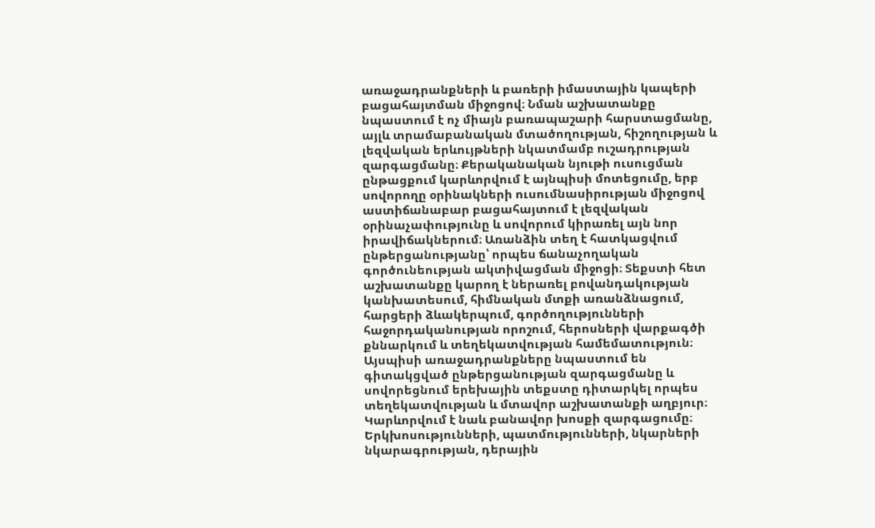առաջադրանքների և բառերի իմաստային կապերի բացահայտման միջոցով։ Նման աշխատանքը նպաստում է ոչ միայն բառապաշարի հարստացմանը, այլև տրամաբանական մտածողության, հիշողության և լեզվական երևույթների նկատմամբ ուշադրության զարգացմանը։ Քերականական նյութի ուսուցման ընթացքում կարևորվում է այնպիսի մոտեցումը, երբ սովորողը օրինակների ուսումնասիրության միջոցով աստիճանաբար բացահայտում է լեզվական օրինաչափությունը և սովորում կիրառել այն նոր իրավիճակներում։ Առանձին տեղ է հատկացվում ընթերցանությանը՝ որպես ճանաչողական գործունեության ակտիվացման միջոցի։ Տեքստի հետ աշխատանքը կարող է ներառել բովանդակության կանխատեսում, հիմնական մտքի առանձնացում, հարցերի ձևակերպում, գործողությունների հաջորդականության որոշում, հերոսների վարքագծի քննարկում և տեղեկատվության համեմատություն։ Այսպիսի առաջադրանքները նպաստում են գիտակցված ընթերցանության զարգացմանը և սովորեցնում երեխային տեքստը դիտարկել որպես տեղեկատվության և մտավոր աշխատանքի աղբյուր։ Կարևորվում է նաև բանավոր խոսքի զարգացումը։ Երկխոսությունների, պատմությունների, նկարների նկարագրության, դերային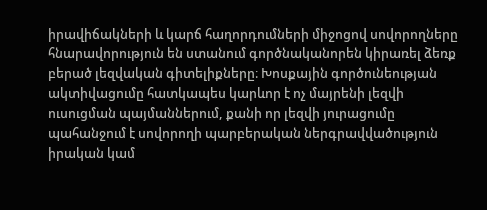իրավիճակների և կարճ հաղորդումների միջոցով սովորողները հնարավորություն են ստանում գործնականորեն կիրառել ձեռք բերած լեզվական գիտելիքները։ Խոսքային գործունեության ակտիվացումը հատկապես կարևոր է ոչ մայրենի լեզվի ուսուցման պայմաններում, քանի որ լեզվի յուրացումը պահանջում է սովորողի պարբերական ներգրավվածություն իրական կամ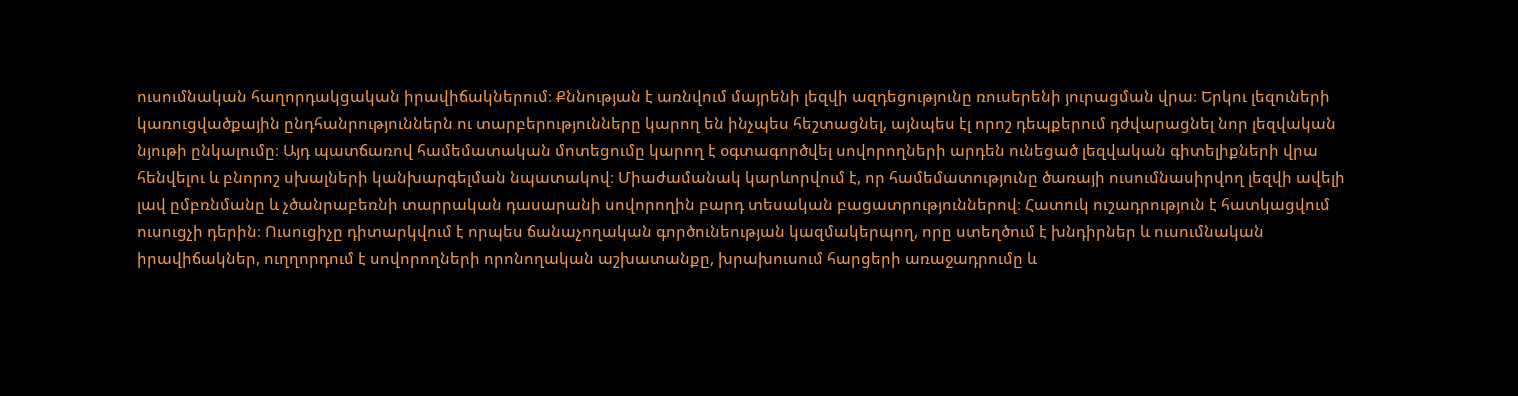ուսումնական հաղորդակցական իրավիճակներում։ Քննության է առնվում մայրենի լեզվի ազդեցությունը ռուսերենի յուրացման վրա։ Երկու լեզուների կառուցվածքային ընդհանրություններն ու տարբերությունները կարող են ինչպես հեշտացնել, այնպես էլ որոշ դեպքերում դժվարացնել նոր լեզվական նյութի ընկալումը։ Այդ պատճառով համեմատական մոտեցումը կարող է օգտագործվել սովորողների արդեն ունեցած լեզվական գիտելիքների վրա հենվելու և բնորոշ սխալների կանխարգելման նպատակով։ Միաժամանակ կարևորվում է, որ համեմատությունը ծառայի ուսումնասիրվող լեզվի ավելի լավ ըմբռնմանը և չծանրաբեռնի տարրական դասարանի սովորողին բարդ տեսական բացատրություններով։ Հատուկ ուշադրություն է հատկացվում ուսուցչի դերին։ Ուսուցիչը դիտարկվում է որպես ճանաչողական գործունեության կազմակերպող, որը ստեղծում է խնդիրներ և ուսումնական իրավիճակներ, ուղղորդում է սովորողների որոնողական աշխատանքը, խրախուսում հարցերի առաջադրումը և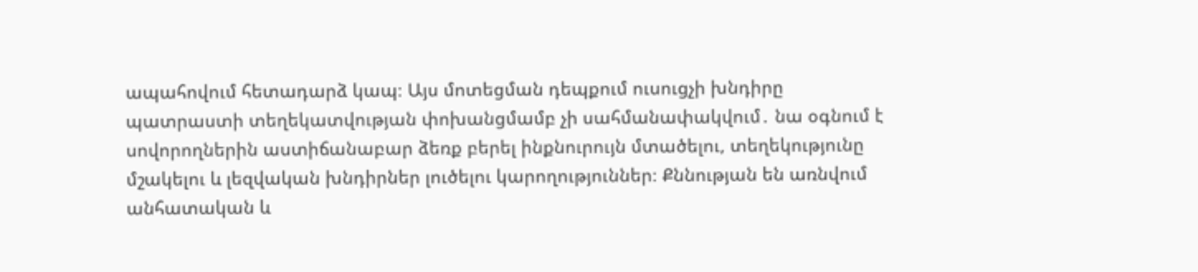ապահովում հետադարձ կապ։ Այս մոտեցման դեպքում ուսուցչի խնդիրը պատրաստի տեղեկատվության փոխանցմամբ չի սահմանափակվում․ նա օգնում է սովորողներին աստիճանաբար ձեռք բերել ինքնուրույն մտածելու, տեղեկությունը մշակելու և լեզվական խնդիրներ լուծելու կարողություններ։ Քննության են առնվում անհատական և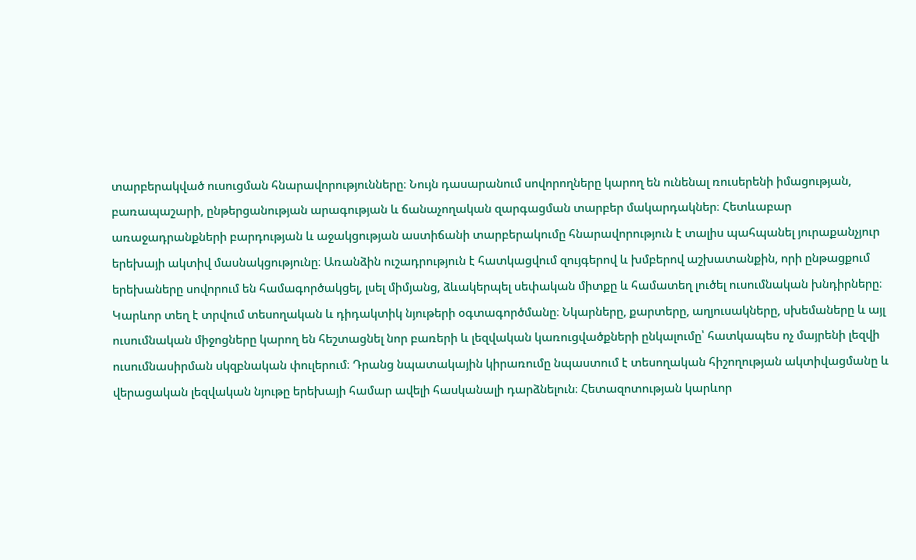տարբերակված ուսուցման հնարավորությունները։ Նույն դասարանում սովորողները կարող են ունենալ ռուսերենի իմացության, բառապաշարի, ընթերցանության արագության և ճանաչողական զարգացման տարբեր մակարդակներ։ Հետևաբար առաջադրանքների բարդության և աջակցության աստիճանի տարբերակումը հնարավորություն է տալիս պահպանել յուրաքանչյուր երեխայի ակտիվ մասնակցությունը։ Առանձին ուշադրություն է հատկացվում զույգերով և խմբերով աշխատանքին, որի ընթացքում երեխաները սովորում են համագործակցել, լսել միմյանց, ձևակերպել սեփական միտքը և համատեղ լուծել ուսումնական խնդիրները։ Կարևոր տեղ է տրվում տեսողական և դիդակտիկ նյութերի օգտագործմանը։ Նկարները, քարտերը, աղյուսակները, սխեմաները և այլ ուսումնական միջոցները կարող են հեշտացնել նոր բառերի և լեզվական կառուցվածքների ընկալումը՝ հատկապես ոչ մայրենի լեզվի ուսումնասիրման սկզբնական փուլերում։ Դրանց նպատակային կիրառումը նպաստում է տեսողական հիշողության ակտիվացմանը և վերացական լեզվական նյութը երեխայի համար ավելի հասկանալի դարձնելուն։ Հետազոտության կարևոր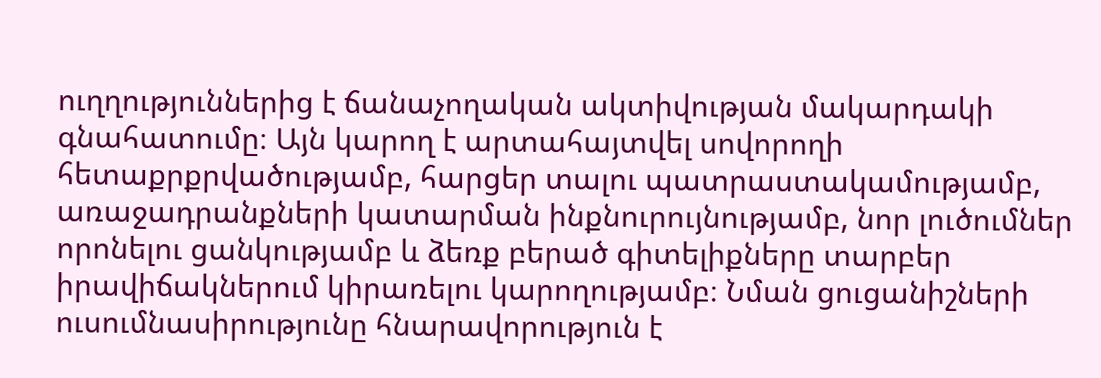ուղղություններից է ճանաչողական ակտիվության մակարդակի գնահատումը։ Այն կարող է արտահայտվել սովորողի հետաքրքրվածությամբ, հարցեր տալու պատրաստակամությամբ, առաջադրանքների կատարման ինքնուրույնությամբ, նոր լուծումներ որոնելու ցանկությամբ և ձեռք բերած գիտելիքները տարբեր իրավիճակներում կիրառելու կարողությամբ։ Նման ցուցանիշների ուսումնասիրությունը հնարավորություն է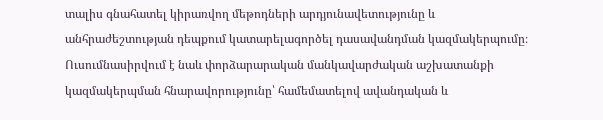տալիս գնահատել կիրառվող մեթոդների արդյունավետությունը և անհրաժեշտության դեպքում կատարելագործել դասավանդման կազմակերպումը։ Ուսումնասիրվում է նաև փորձարարական մանկավարժական աշխատանքի կազմակերպման հնարավորությունը՝ համեմատելով ավանդական և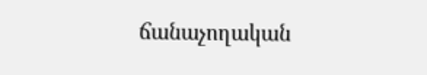ճանաչողական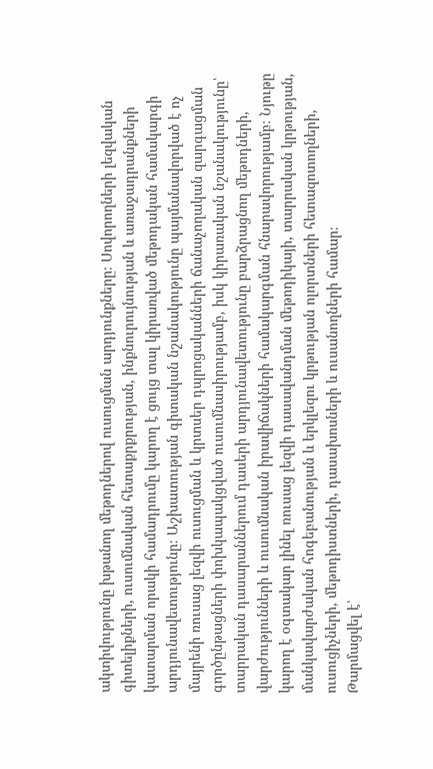ակտիվությունը խթանող մեթոդներով ուսուցման արդյունքները։ Սովորողների լեզվական գիտելիքների, ուսումնական հետաքրքրության, ինքնուրույնության և առաջադրանքների կատարման որակի համադրումը կարող է ցույց տալ կիրառված մեթոդական համակարգի արդյունավետությունը։ Աշխատության գիտական նշանակությունը պայմանավորված է ոչ մայրենի ռուսաց լեզվի ուսուցման և կրտսեր դպրոցականների ճանաչողական զարգացման գործընթացների փոխկապակցված ուսումնասիրությամբ, իսկ կիրառական նշանակությունը՝ տարրական դասարաններում դասերի արդյունավետությունը բարձրացնող մեթոդների, վարժությունների և ուսումնական իրավիճակների համակարգման հնարավորությամբ։ Նյութը կարող է օգտակար լինել ռուսաց լեզվի դասավանդման մեթոդիկայի, տարրական կրթության, մանկավարժական հոգեբանության և երկլեզու կրթության ոլորտների հետազոտողների, ուսուցիչների, մեթոդիստների, դասախոսների և ուսանողների համար։
Թարմացվել է՝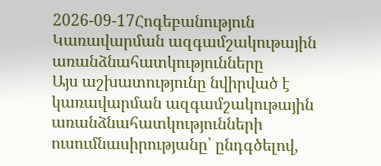2026-09-17Հոգեբանություն
Կառավարման ազգամշակութային առանձնահատկությունները
Այս աշխատությունը նվիրված է կառավարման ազգամշակութային առանձնահատկությունների ուսումնասիրությանը՝ ընդգծելով,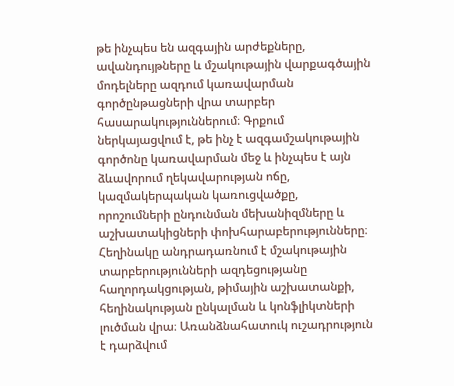թե ինչպես են ազգային արժեքները, ավանդույթները և մշակութային վարքագծային մոդելները ազդում կառավարման գործընթացների վրա տարբեր հասարակություններում։ Գրքում ներկայացվում է, թե ինչ է ազգամշակութային գործոնը կառավարման մեջ և ինչպես է այն ձևավորում ղեկավարության ոճը, կազմակերպական կառուցվածքը, որոշումների ընդունման մեխանիզմները և աշխատակիցների փոխհարաբերությունները։ Հեղինակը անդրադառնում է մշակութային տարբերությունների ազդեցությանը հաղորդակցության, թիմային աշխատանքի, հեղինակության ընկալման և կոնֆլիկտների լուծման վրա։ Առանձնահատուկ ուշադրություն է դարձվում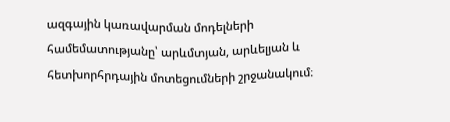ազգային կառավարման մոդելների համեմատությանը՝ արևմտյան, արևելյան և հետխորհրդային մոտեցումների շրջանակում։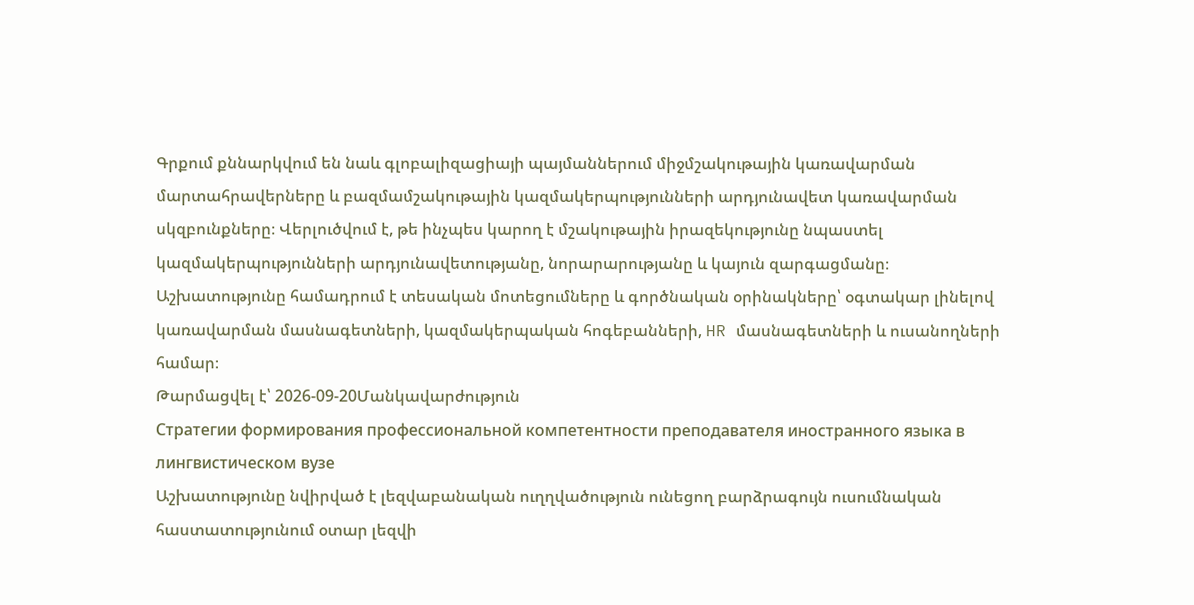Գրքում քննարկվում են նաև գլոբալիզացիայի պայմաններում միջմշակութային կառավարման մարտահրավերները և բազմամշակութային կազմակերպությունների արդյունավետ կառավարման սկզբունքները։ Վերլուծվում է, թե ինչպես կարող է մշակութային իրազեկությունը նպաստել կազմակերպությունների արդյունավետությանը, նորարարությանը և կայուն զարգացմանը։ Աշխատությունը համադրում է տեսական մոտեցումները և գործնական օրինակները՝ օգտակար լինելով կառավարման մասնագետների, կազմակերպական հոգեբանների, HR մասնագետների և ուսանողների համար։
Թարմացվել է՝ 2026-09-20Մանկավարժություն
Стратегии формирования профессиональной компетентности преподавателя иностранного языка в лингвистическом вузе
Աշխատությունը նվիրված է լեզվաբանական ուղղվածություն ունեցող բարձրագույն ուսումնական հաստատությունում օտար լեզվի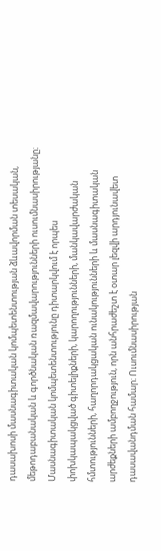դասախոսի մասնագիտական կոմպետենտության ձևավորման տեսական, մեթոդաբանական և գործնական ռազմավարությունների ուսումնասիրությանը։ Մասնագիտական կոմպետենտությունը դիտարկվում է որպես փոխկապակցված գիտելիքների, կարողությունների, մանկավարժական հմտությունների, հաղորդակցական ունակությունների և մասնագիտական արժեքների ամբողջություն, որն անհրաժեշտ է օտար լեզվի արդյունավետ դասավանդման համար։ Ուսումնասիրության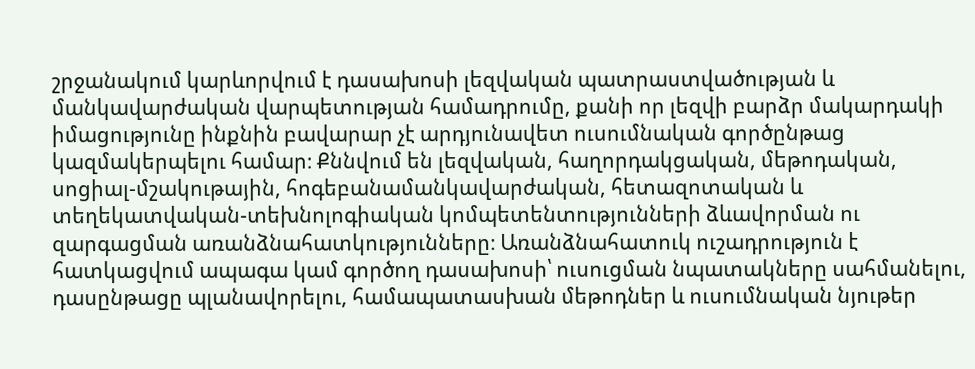շրջանակում կարևորվում է դասախոսի լեզվական պատրաստվածության և մանկավարժական վարպետության համադրումը, քանի որ լեզվի բարձր մակարդակի իմացությունը ինքնին բավարար չէ արդյունավետ ուսումնական գործընթաց կազմակերպելու համար։ Քննվում են լեզվական, հաղորդակցական, մեթոդական, սոցիալ-մշակութային, հոգեբանամանկավարժական, հետազոտական և տեղեկատվական-տեխնոլոգիական կոմպետենտությունների ձևավորման ու զարգացման առանձնահատկությունները։ Առանձնահատուկ ուշադրություն է հատկացվում ապագա կամ գործող դասախոսի՝ ուսուցման նպատակները սահմանելու, դասընթացը պլանավորելու, համապատասխան մեթոդներ և ուսումնական նյութեր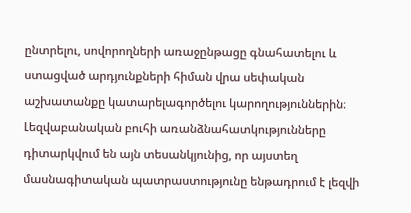ընտրելու, սովորողների առաջընթացը գնահատելու և ստացված արդյունքների հիման վրա սեփական աշխատանքը կատարելագործելու կարողություններին։ Լեզվաբանական բուհի առանձնահատկությունները դիտարկվում են այն տեսանկյունից, որ այստեղ մասնագիտական պատրաստությունը ենթադրում է լեզվի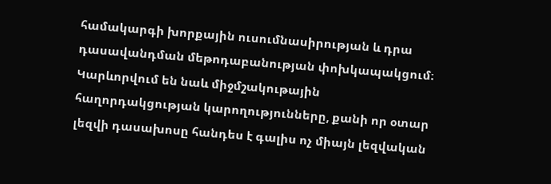համակարգի խորքային ուսումնասիրության և դրա դասավանդման մեթոդաբանության փոխկապակցում։ Կարևորվում են նաև միջմշակութային հաղորդակցության կարողությունները, քանի որ օտար լեզվի դասախոսը հանդես է գալիս ոչ միայն լեզվական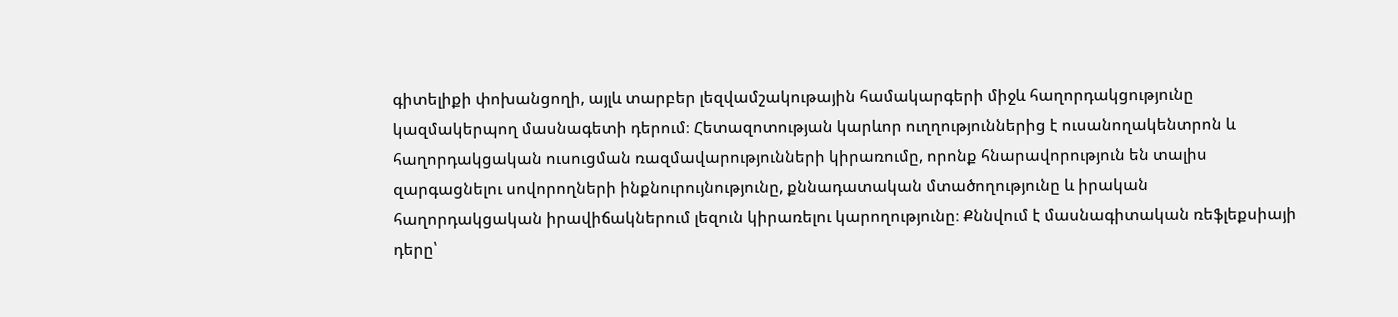գիտելիքի փոխանցողի, այլև տարբեր լեզվամշակութային համակարգերի միջև հաղորդակցությունը կազմակերպող մասնագետի դերում։ Հետազոտության կարևոր ուղղություններից է ուսանողակենտրոն և հաղորդակցական ուսուցման ռազմավարությունների կիրառումը, որոնք հնարավորություն են տալիս զարգացնելու սովորողների ինքնուրույնությունը, քննադատական մտածողությունը և իրական հաղորդակցական իրավիճակներում լեզուն կիրառելու կարողությունը։ Քննվում է մասնագիտական ռեֆլեքսիայի դերը՝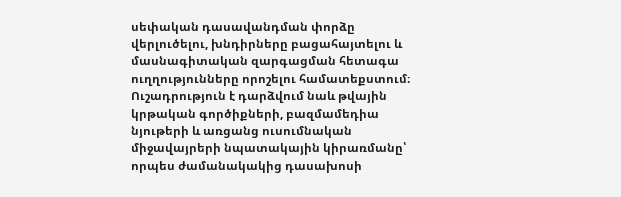սեփական դասավանդման փորձը վերլուծելու, խնդիրները բացահայտելու և մասնագիտական զարգացման հետագա ուղղությունները որոշելու համատեքստում։ Ուշադրություն է դարձվում նաև թվային կրթական գործիքների, բազմամեդիա նյութերի և առցանց ուսումնական միջավայրերի նպատակային կիրառմանը՝ որպես ժամանակակից դասախոսի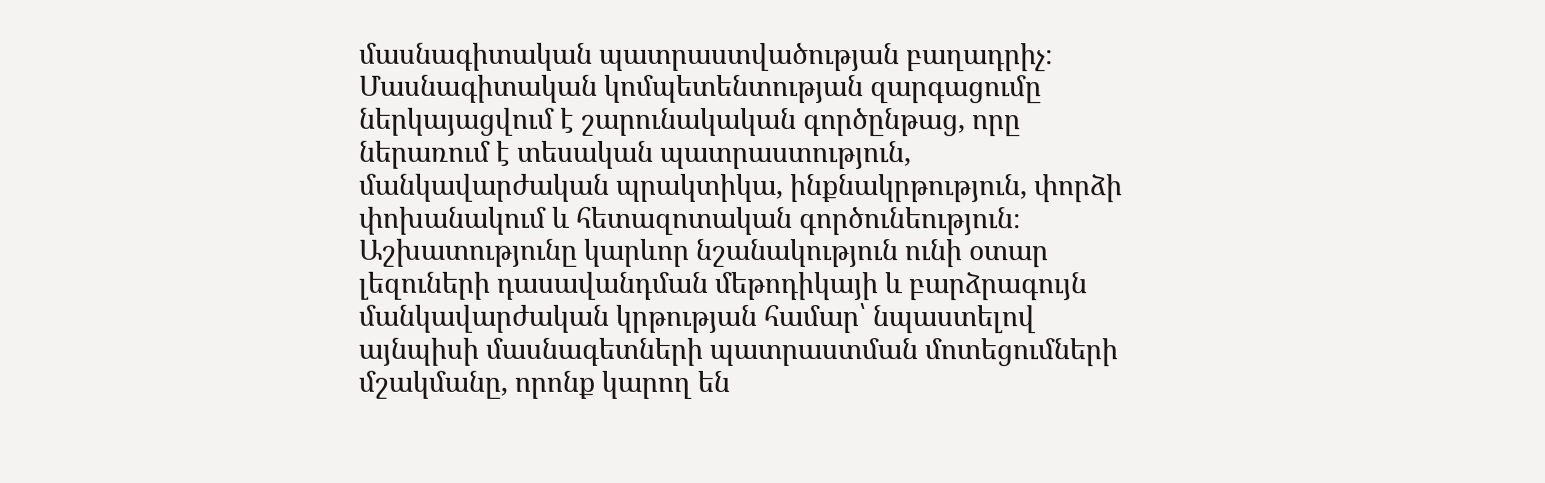մասնագիտական պատրաստվածության բաղադրիչ։ Մասնագիտական կոմպետենտության զարգացումը ներկայացվում է շարունակական գործընթաց, որը ներառում է տեսական պատրաստություն, մանկավարժական պրակտիկա, ինքնակրթություն, փորձի փոխանակում և հետազոտական գործունեություն։ Աշխատությունը կարևոր նշանակություն ունի օտար լեզուների դասավանդման մեթոդիկայի և բարձրագույն մանկավարժական կրթության համար՝ նպաստելով այնպիսի մասնագետների պատրաստման մոտեցումների մշակմանը, որոնք կարող են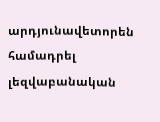արդյունավետորեն համադրել լեզվաբանական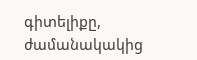գիտելիքը, ժամանակակից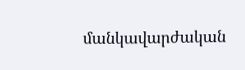մանկավարժական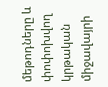մեթոդները և փոփոխվող կրթական միջավայրի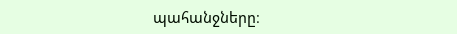պահանջները։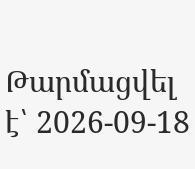Թարմացվել է՝ 2026-09-18